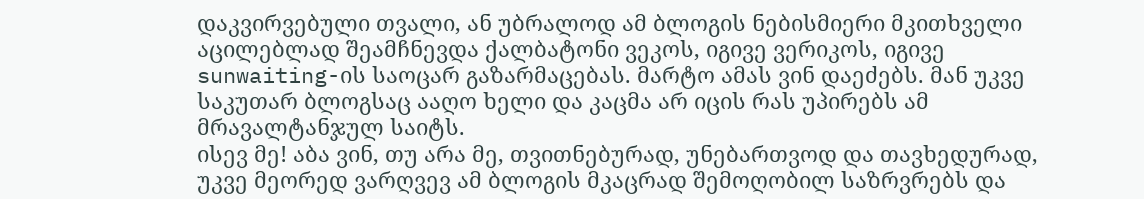დაკვირვებული თვალი, ან უბრალოდ ამ ბლოგის ნებისმიერი მკითხველი აცილებლად შეამჩნევდა ქალბატონი ვეკოს, იგივე ვერიკოს, იგივე sunwaiting-ის საოცარ გაზარმაცებას. მარტო ამას ვინ დაეძებს. მან უკვე საკუთარ ბლოგსაც ააღო ხელი და კაცმა არ იცის რას უპირებს ამ მრავალტანჯულ საიტს.
ისევ მე! აბა ვინ, თუ არა მე, თვითნებურად, უნებართვოდ და თავხედურად, უკვე მეორედ ვარღვევ ამ ბლოგის მკაცრად შემოღობილ საზრვრებს და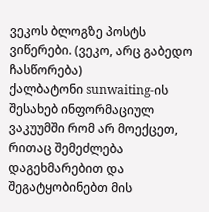ვეკოს ბლოგზე პოსტს ვიწერები. (ვეკო, არც გაბედო ჩასწორება)
ქალბატონი sunwaiting-ის შესახებ ინფორმაციულ ვაკუუმში რომ არ მოექცეთ, რითაც შემეძლება დაგეხმარებით და შეგატყობინებთ მის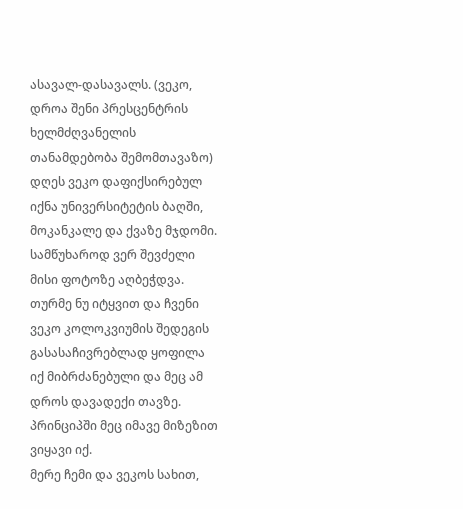ასავალ-დასავალს. (ვეკო, დროა შენი პრესცენტრის ხელმძღვანელის თანამდებობა შემომთავაზო)
დღეს ვეკო დაფიქსირებულ იქნა უნივერსიტეტის ბაღში, მოკანკალე და ქვაზე მჯდომი. სამწუხაროდ ვერ შევძელი მისი ფოტოზე აღბეჭდვა. თურმე ნუ იტყვით და ჩვენი ვეკო კოლოკვიუმის შედეგის გასასაჩივრებლად ყოფილა იქ მიბრძანებული და მეც ამ დროს დავადექი თავზე. პრინციპში მეც იმავე მიზეზით ვიყავი იქ.
მერე ჩემი და ვეკოს სახით,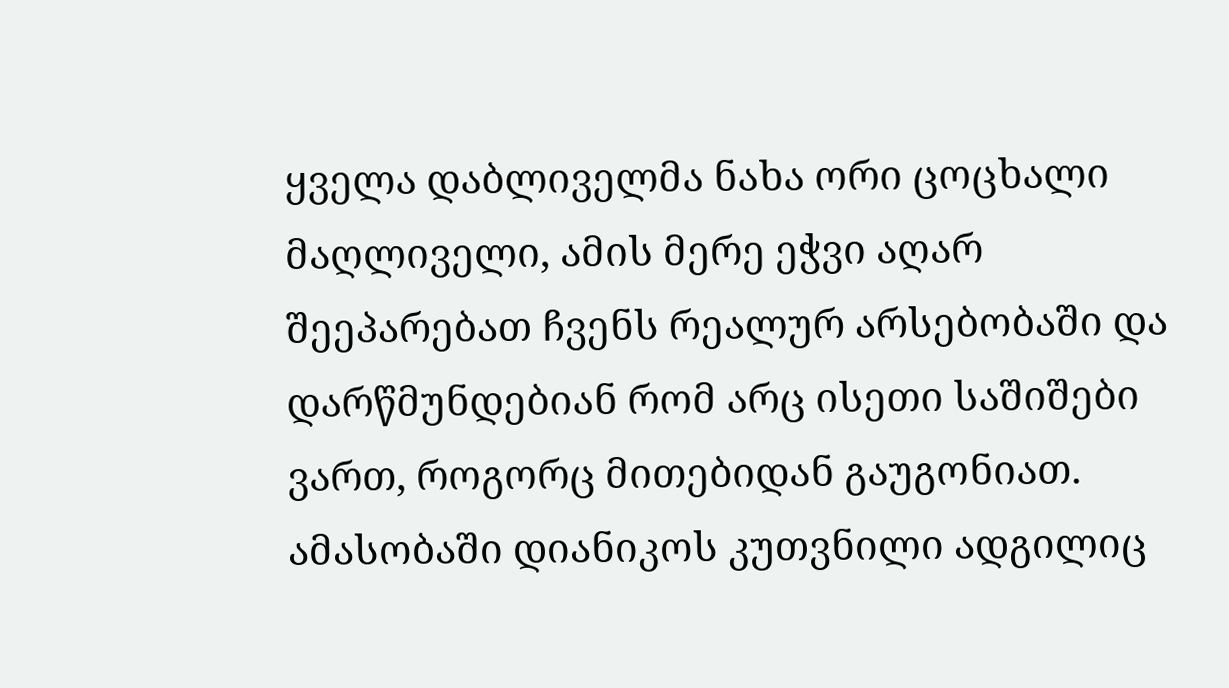ყველა დაბლიველმა ნახა ორი ცოცხალი მაღლიველი, ამის მერე ეჭვი აღარ შეეპარებათ ჩვენს რეალურ არსებობაში და დარწმუნდებიან რომ არც ისეთი საშიშები ვართ, როგორც მითებიდან გაუგონიათ.
ამასობაში დიანიკოს კუთვნილი ადგილიც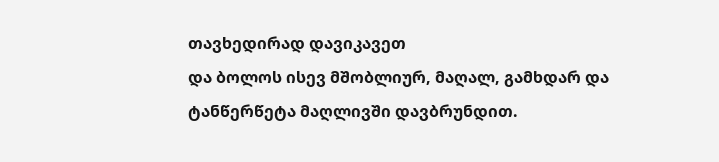თავხედირად დავიკავეთ
და ბოლოს ისევ მშობლიურ, მაღალ, გამხდარ და ტანწერწეტა მაღლივში დავბრუნდით.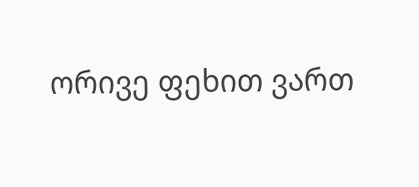ორივე ფეხით ვართ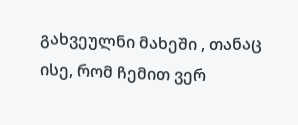გახვეულნი მახეში , თანაც ისე, რომ ჩემით ვერ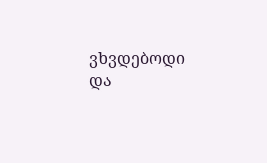ვხვდებოდი და